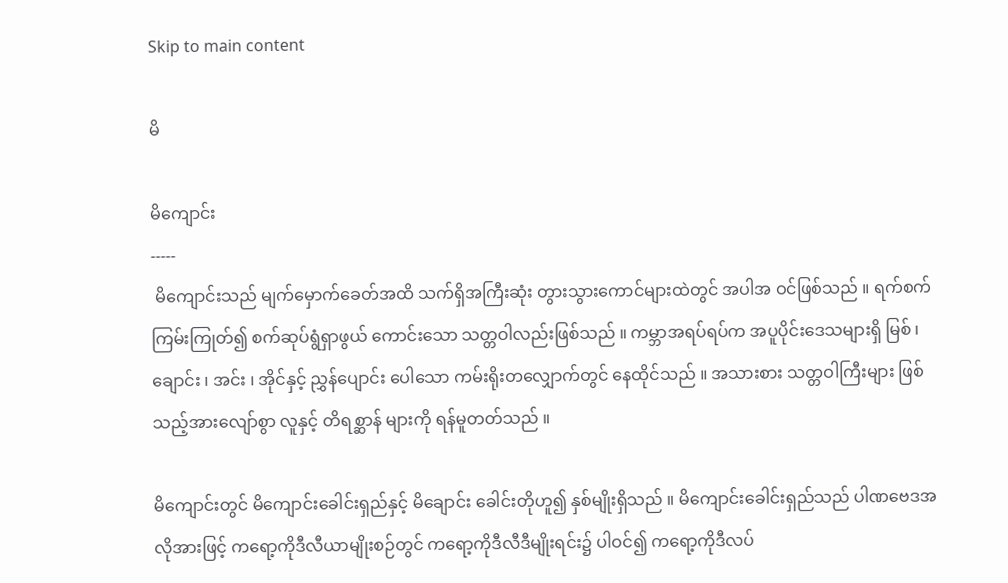Skip to main content

မိ

မိကျောင်း
-----
 မိကျောင်းသည် မျက်မှောက်ခေတ်အထိ သက်ရှိအကြီးဆုံး တွားသွားကောင်များထဲတွင် အပါအ ဝင်ဖြစ်သည် ။ ရက်စက်ကြမ်းကြုတ်၍ စက်ဆုပ်ရွံရှာဖွယ် ကောင်းသော သတ္တဝါလည်းဖြစ်သည် ။ ကမ္ဘာအရပ်ရပ်က အပူပိုင်းဒေသများရှိ မြစ် ၊ ချောင်း ၊ အင်း ၊ အိုင်နှင့် ညွှန်ပျောင်း ပေါသော ကမ်းရိုးတလျှောက်တွင် နေထိုင်သည် ။ အသားစား သတ္တဝါကြီးများ ဖြစ်သည့်အားလျော်စွာ လူနှင့် တိရစ္ဆာန် များကို ရန်မူတတ်သည် ။

မိကျောင်းတွင် မိကျောင်းခေါင်းရှည်နှင့် မိချောင်း ခေါင်းတိုဟူ၍ နှစ်မျိုးရှိသည် ။ မိကျောင်းခေါင်းရှည်သည် ပါဏဗေဒအလိုအားဖြင့် ကရော့ကိုဒီလီယာမျိုးစဉ်တွင် ကရော့ကိုဒီလီဒီမျိုးရင်း၌ ပါဝင်၍ ကရော့ကိုဒီလပ်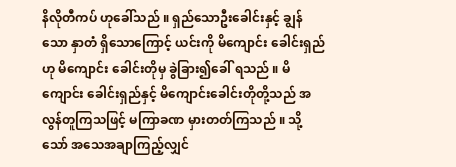နိလိုတီကပ် ဟုခေါ်သည် ။ ရှည်သောဦးခေါင်းနှင့် ချွန်သော နှာတံ ရှိသောကြောင့် ယင်းကို မိကျောင်း ခေါင်းရှည်ဟု မိကျောင်း ခေါင်းတိုမှ ခွဲခြား၍ခေါ် ရသည် ။ မိကျောင်း ခေါင်းရှည်နှင့် မိကျောင်းခေါင်းတိုတို့သည် အလွန်တူကြသဖြင့် မကြာခဏ မှားတတ်ကြသည် ။ သို့သော် အသေအချာကြည့်လျှင်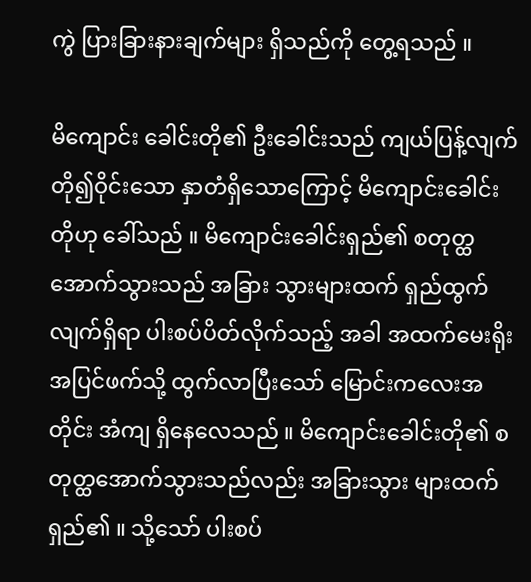ကွဲ ပြားခြားနားချက်များ ရှိသည်ကို တွေ့ရသည် ။

မိကျောင်း ခေါင်းတို၏ ဦးခေါင်းသည် ကျယ်ပြန့်လျက် တို၍ဝိုင်းသော နှာတံရှိသောကြောင့် မိကျောင်းခေါင်းတိုဟု ခေါ်သည် ။ မိကျောင်းခေါင်းရှည်၏ စတုတ္ထအောက်သွားသည် အခြား သွားများထက် ရှည်ထွက်လျက်ရှိရာ ပါးစပ်ပိတ်လိုက်သည့် အခါ အထက်မေးရိုးအပြင်ဖက်သို့ ထွက်လာပြီးသော် မြောင်းကလေးအတိုင်း အံကျ ရှိနေလေသည် ။ မိကျောင်းခေါင်းတို၏ စတုတ္ထအောက်သွားသည်လည်း အခြားသွား များထက် ရှည်၏ ။ သို့သော် ပါးစပ်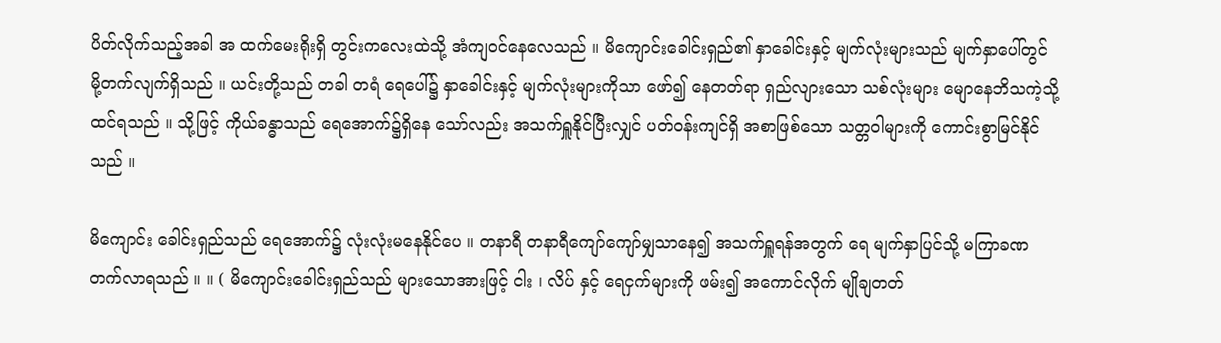ပိတ်လိုက်သည့်အခါ အ ထက်မေးရိုးရှိ တွင်းကလေးထဲသို့ အံကျဝင်နေလေသည် ။ မိကျောင်းခေါင်းရှည်၏ နှာခေါင်းနှင့် မျက်လုံးများသည် မျက်နှာပေါ်တွင် မို့တက်လျက်ရှိသည် ။ ယင်းတို့သည် တခါ တရံ ရေပေါ်၌ နှာခေါင်းနှင့် မျက်လုံးများကိုသာ ဖော်၍ နေတတ်ရာ ရှည်လျားသော သစ်လုံးများ မျောနေဘိသကဲ့သို့ ထင်ရသည် ။ သို့ဖြင့် ကိုယ်ခန္ဓာသည် ရေအောက်၌ရှိနေ သော်လည်း အသက်ရှူနိုင်ပြီးလျှင် ပတ်ဝန်းကျင်ရှိ အစာဖြစ်သော သတ္တဝါများကို ကောင်းစွာမြင်နိုင်သည် ။

မိကျောင်း ခေါင်းရှည်သည် ရေအောက်၌ လုံးလုံးမနေနိုင်ပေ ။ တနာရီ တနာရီကျော်ကျော်မျှသာနေ၍ အသက်ရှူရန်အတွက် ရေ မျက်နှာပြင်သို့ မကြာခဏ တက်လာရသည် ။ ။ ( မိကျောင်းခေါင်းရှည်သည် များသောအားဖြင့် ငါး ၊ လိပ် နှင့် ရေငှက်များကို ဖမ်း၍ အကောင်လိုက် မျိုချတတ်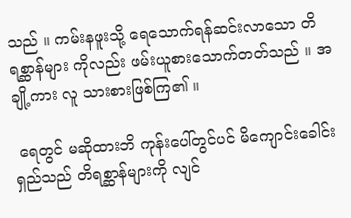သည် ။ ကမ်းနဖူးသို့ ရေသောက်ရန်ဆင်းလာသော တိရစ္ဆာန်များ ကိုလည်း ဖမ်းယူစားသောက်တတ်သည် ။ အချို့ကား လူ သားစားဖြစ်ကြ၏ ။

 ရေတွင် မဆိုထားဘိ ကုန်းပေါ်တွင်ပင် မိကျောင်းခေါင်းရှည်သည် တိရစ္ဆာန်များကို လျင်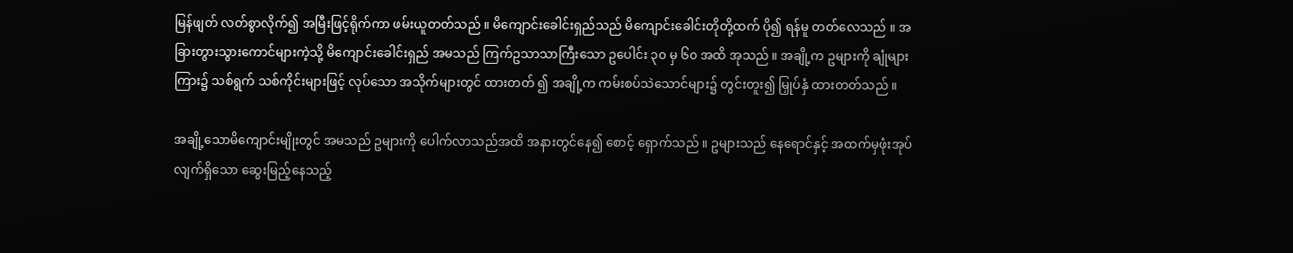မြန်ဖျတ် လတ်စွာလိုက်၍ အမြီးဖြင့်ရိုက်ကာ ဖမ်းယူတတ်သည် ။ မိကျောင်းခေါင်းရှည်သည် မိကျောင်းခေါင်းတိုတို့ထက် ပို၍ ရန်မူ တတ်လေသည် ။ အခြားတွားသွားကောင်များကဲ့သို့ မိကျောင်းခေါင်းရှည် အမသည် ကြက်ဥသာသာကြီးသော ဥပေါင်း ၃၀ မှ ၆၀ အထိ အုသည် ။ အချို့က ဥများကို ချုံများကြား၌ သစ်ရွက် သစ်ကိုင်းများဖြင့် လုပ်သော အသိုက်များတွင် ထားတတ် ၍ အချို့က ကမ်းစပ်သဲသောင်များ၌ တွင်းတူး၍ မြှုပ်နှံ ထားတတ်သည် ။

အချို့သောမိကျောင်းမျိုးတွင် အမသည် ဥများကို ပေါက်လာသည်အထိ အနားတွင်နေ၍ စောင့် ရှောက်သည် ။ ဥများသည် နေရောင်နှင့် အထက်မှဖုံးအုပ် လျက်ရှိသော ဆွေးမြည့်နေသည့်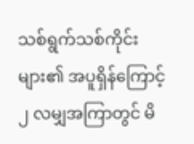သစ်ရွက်သစ်ကိုင်းများ၏ အပူရှိန်ကြောင့် ၂ လမျှအကြာတွင် မိ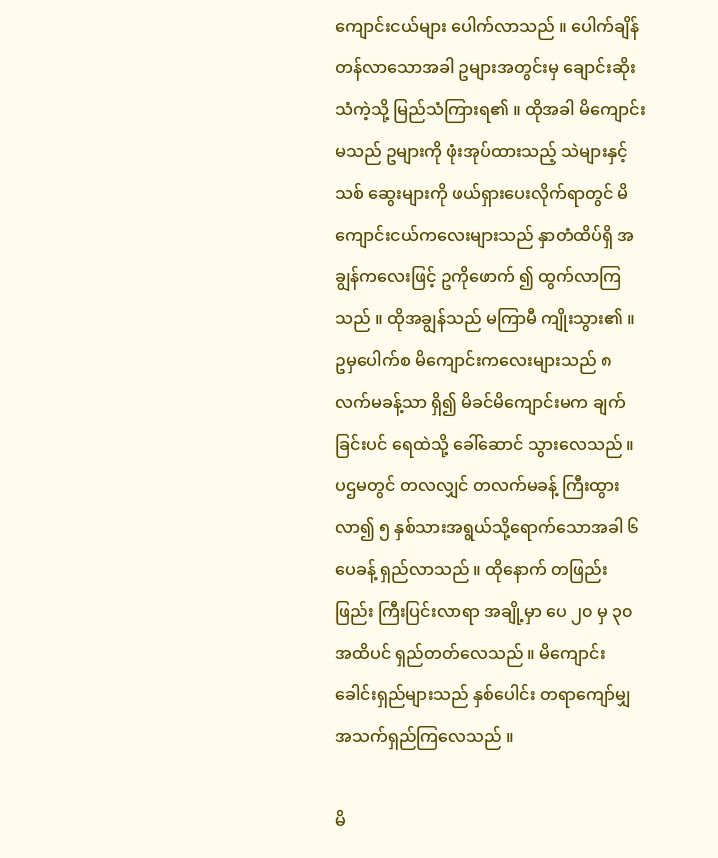ကျောင်းငယ်များ ပေါက်လာသည် ။ ပေါက်ချိန်တန်လာသောအခါ ဥများအတွင်းမှ ချောင်းဆိုးသံကဲ့သို့ မြည်သံကြားရ၏ ။ ထိုအခါ မိကျောင်းမသည် ဥများကို ဖုံးအုပ်ထားသည့် သဲများနှင့် သစ် ဆွေးများကို ဖယ်ရှားပေးလိုက်ရာတွင် မိကျောင်းငယ်ကလေးများသည် နှာတံထိပ်ရှိ အချွန်ကလေးဖြင့် ဥကိုဖောက် ၍ ထွက်လာကြသည် ။ ထိုအချွန်သည် မကြာမီ ကျိုးသွား၏ ။ ဥမှပေါက်စ မိကျောင်းကလေးများသည် ၈ လက်မခန့်သာ ရှိ၍ မိခင်မိကျောင်းမက ချက်ခြင်းပင် ရေထဲသို့ ခေါ်ဆောင် သွားလေသည် ။ ပဌမတွင် တလလျှင် တလက်မခန့် ကြီးထွားလာ၍ ၅ နှစ်သားအရွယ်သို့ရောက်သောအခါ ၆ ပေခန့် ရှည်လာသည် ။ ထိုနောက် တဖြည်းဖြည်း ကြီးပြင်းလာရာ အချို့မှာ ပေ ၂၀ မှ ၃၀ အထိပင် ရှည်တတ်လေသည် ။ မိကျောင်းခေါင်းရှည်များသည် နှစ်ပေါင်း တရာကျော်မျှ အသက်ရှည်ကြလေသည် ။

မိ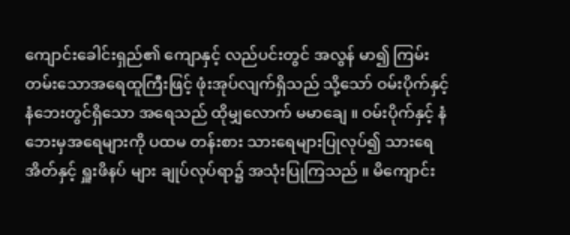ကျောင်းခေါင်းရှည်၏ ကျောနှင့် လည်ပင်းတွင် အလွန် မာ၍ ကြမ်းတမ်းသောအရေထူကြီးဖြင့် ဖုံးအုပ်လျက်ရှိသည် သို့သော် ဝမ်းပိုက်နှင့် နံဘေးတွင်ရှိသော အရေသည် ထိုမျှလောက် မမာချေ ။ ဝမ်းပိုက်နှင့် နံဘေးမှအရေများကို ပထမ တန်းစား သားရေများပြုလုပ်၍ သားရေအိတ်နှင့် ရှူးဖိနပ် များ ချုပ်လုပ်ရာ၌ အသုံးပြုကြသည် ။ မိကျောင်း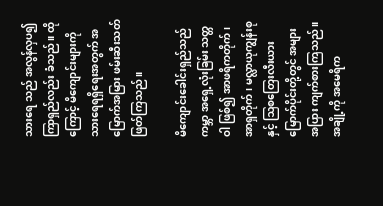သားရေ သည် အလွန်လှပ၍ ကြာရှည်လည်း ခံသည် ။ ထိုကြောင့် မိကျောင်းများကို သားရေရရှိရေးအတွက် အမြောက်အမြား ဖမ်းဆီးသတ်ဖြတ်ကြသည် ။

မိကျောင်းခေါင်းရှည်သည် ကမ္ဘာ အရှေ့လုံးခြမ်း သတ္တဝါ ဖြစ်၍ အာဖရိကတိုက် ၊ အာရှတိုက် ၊ မလ္လာယုကျွန်းစုနှင့် ဩစတြေးလီးယား မြောက်ပိုင်းတို့တွင် အများအပြား ကျက်စားကြသည် ။ အချို့ကို အမေရိက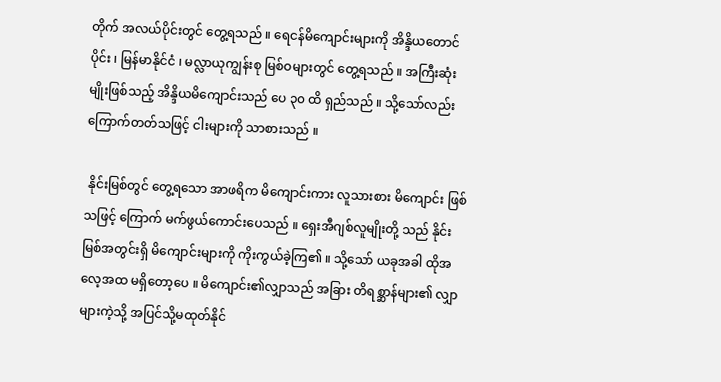တိုက် အလယ်ပိုင်းတွင် တွေ့ရသည် ။ ရေငန်မိကျောင်းများကို အိန္ဒိယတောင်ပိုင်း ၊ မြန်မာနိုင်ငံ ၊ မလ္လာယုကျွန်းစု မြစ်ဝများတွင် တွေ့ရသည် ။ အကြီးဆုံးမျိုးဖြစ်သည့် အိန္ဒိယမိကျောင်းသည် ပေ ၃၀ ထိ ရှည်သည် ။ သို့သော်လည်း ကြောက်တတ်သဖြင့် ငါးများကို သာစားသည် ။

 နိုင်းမြစ်တွင် တွေ့ရသော အာဖရိက မိကျောင်းကား လူသားစား မိကျောင်း ဖြစ်သဖြင့် ကြောက် မက်ဖွယ်ကောင်းပေသည် ။ ရှေးအီဂျစ်လူမျိုးတို့ သည် နိုင်း မြစ်အတွင်းရှိ မိကျောင်းများကို ကိုးကွယ်ခဲ့ကြ၏ ။ သို့သော် ယခုအခါ ထိုအလေ့အထ မရှိတော့ပေ ။ မိကျောင်း၏လျှာသည် အခြား တိရစ္ဆာန်များ၏ လျှာ များကဲ့သို့ အပြင်သို့မထုတ်နိုင်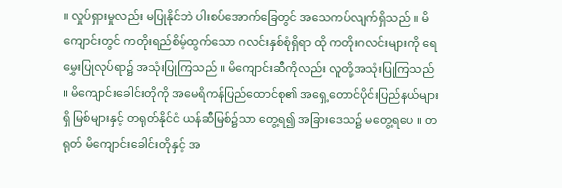။ လှုပ်ရှားမှုလည်း မပြုနိုင်ဘဲ ပါးစပ်အောက်ခြေတွင် အသေကပ်လျက်ရှိသည် ။ မိကျောင်းတွင် ကတိုးရည်စိမ့်ထွက်သော ဂလင်းနှစ်စုံရှိရာ ထို ကတိုးဂလင်းများကို ရေမွှေးပြုလုပ်ရာ၌ အသုံးပြုကြသည် ။ မိကျောင်းဆီကိုလည်း လူတို့အသုံးပြုကြသည် ။ မိကျောင်းခေါင်းတိုကို အမေရိကန်ပြည်ထောင်စု၏ အရှေ့တောင်ပိုင်းပြည်နယ်များရှိ မြစ်များနှင့် တရုတ်နိုင်ငံ ယန်ဆီမြစ်၌သာ တွေ့ရ၍ အခြားဒေသ၌ မတွေ့ရပေ ။ တရုတ် မိကျောင်းခေါင်းတိုနှင့် အ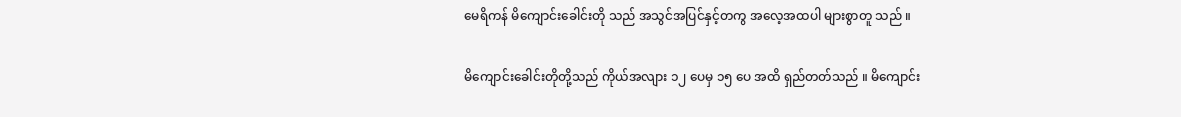မေရိကန် မိကျောင်းခေါင်းတို သည် အသွင်အပြင်နှင့်တကွ အလေ့အထပါ များစွာတူ သည် ။

မိကျောင်းခေါင်းတိုတို့သည် ကိုယ်အလျား ၁၂ ပေမှ ၁၅ ပေ အထိ ရှည်တတ်သည် ။ မိကျောင်း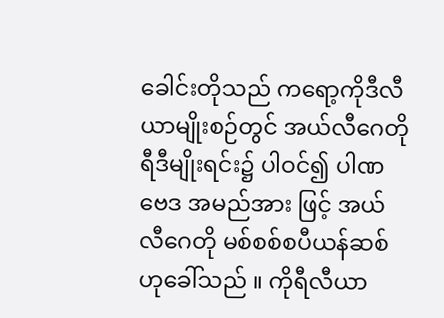ခေါင်းတိုသည် ကရော့ကိုဒီလီယာမျိုးစဉ်တွင် အယ်လီဂေတိုရီဒီမျိုးရင်း၌ ပါဝင်၍ ပါဏဗေဒ အမည်အား ဖြင့် အယ်လီဂေတို မစ်စစ်စပီယန်ဆစ် ဟုခေါ်သည် ။ ကိုရီလီယာ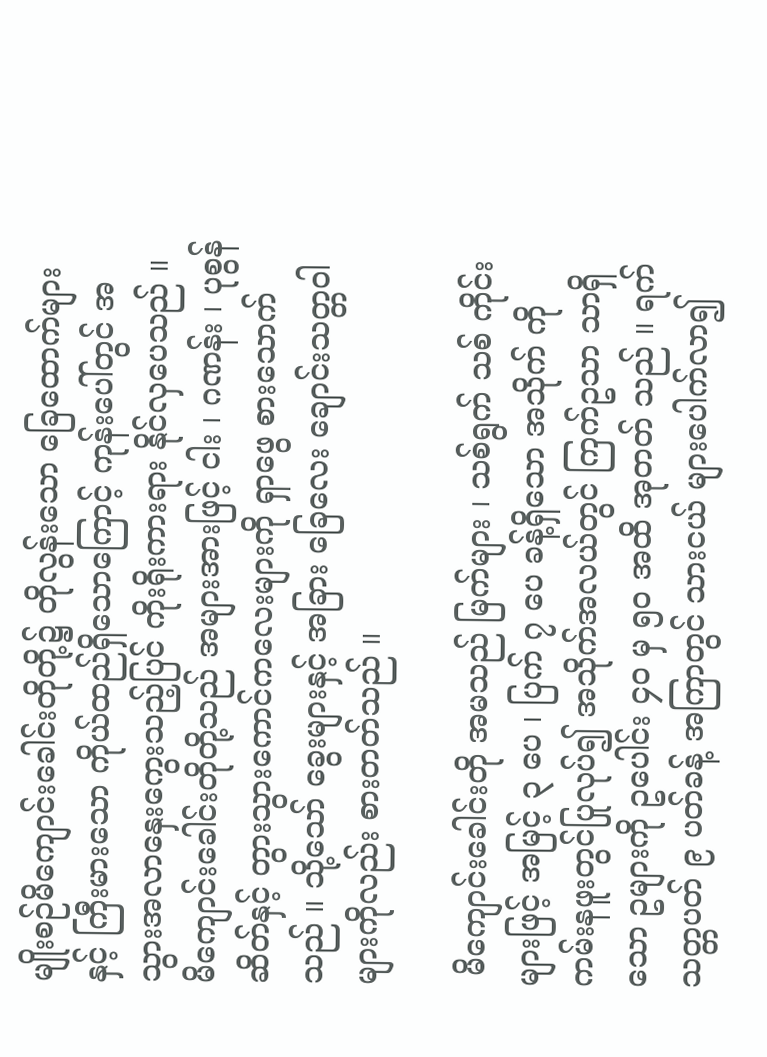မျိုးစဉ်မိကျောင်းခေါင်းတိုတို့၌ တိုလွန်းသော ခြေထောက်များနှင့် ကြီးမားသော ကိုယ်ထည်ရှိသောကြောင့် ကုန်းပေါ်တွင် အသွားအလာနှေးကွေးသည့်ပြင် ကိုးရိုးကားရား နိုင်လှပေသည် ။ မိကျောင်းခေါင်းတိုတို့သည် အများအားဖြင့် ငါး ၊ ဂဏန်း ၊ ပုစွန်ဆိတ်နှင့် တွားသွားကောင်ကလေးများကို ရှာဖွေ စားသောက်သည် ။ သို့သော် ခွေးများနှင့် အခြား ခြေလေး ချောင်းသတ္တဝါများကိုလည်း စားတတ်သည် ။

 မိကျောင်းခေါင်းတို အမသည် မြက်များ ၊ သစ်ရွက် သစ် ကိုင်းများဖြင့် အမြင့် ၃ ပေ ၊ ပြက် ၇ ပေ ခန့်ရှိသော အသိုက် ကို ကမ်းနဖူးတွင်ပြုလုပ်၍ အသိုက်အလယ်တွင် ကြက်ဥသာ သာရှိသော ဥများကို ဥပေါင်း ၄၀ မှ ၅၀ အထိ အုတတ် သည် ။ ရက်သတ္တပတ် ၉ ပတ်ခန့် အကြာတွင် သားငယ် များပေါက်လာ၍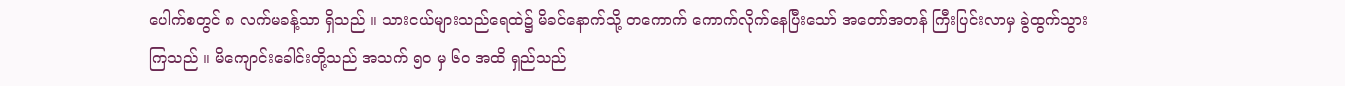ပေါက်စတွင် ၈ လက်မခန့်သာ ရှိသည် ။ သားငယ်များသည်ရေထဲ၌ မိခင်နောက်သို့ တကောက် ကောက်လိုက်နေပြီးသော် အတော်အတန် ကြီးပြင်းလာမှ ခွဲထွက်သွားကြသည် ။ မိကျောင်းခေါင်းတို့သည် အသက် ၅၀ မှ ၆၀ အထိ ရှည်သည်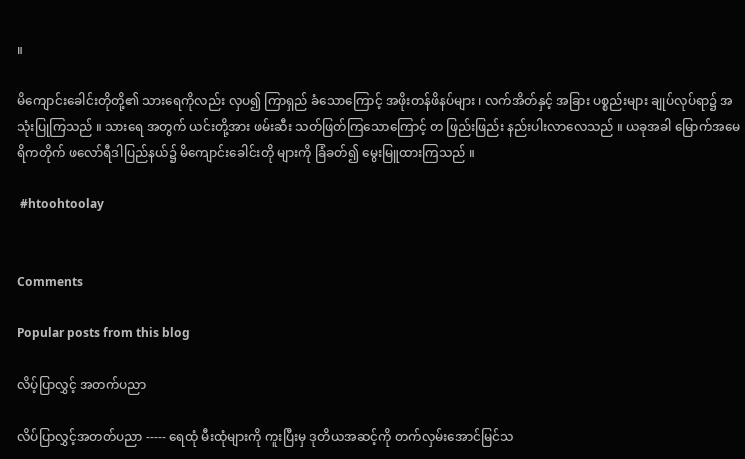။

မိကျောင်းခေါင်းတိုတို့၏ သားရေကိုလည်း လှပ၍ ကြာရှည် ခံသောကြောင့် အဖိုးတန်ဖိနပ်များ ၊ လက်အိတ်နှင့် အခြား ပစ္စည်းများ ချုပ်လုပ်ရာ၌ အသုံးပြုကြသည် ။ သားရေ အတွက် ယင်းတို့အား ဖမ်းဆီး သတ်ဖြတ်ကြသောကြောင့် တ ဖြည်းဖြည်း နည်းပါးလာလေသည် ။ ယခုအခါ မြောက်အမေရိကတိုက် ဖလော်ရီဒါပြည်နယ်၌ မိကျောင်းခေါင်းတို များကို ခြံခတ်၍ မွေးမြူထားကြသည် ။

 #htoohtoolay


Comments

Popular posts from this blog

လိပ့်ပြာလွှင့် အတက်ပညာ

လိပ်ပြာလွှင့်အတတ်ပညာ ----- ရေထုံ မီးထုံများကို ကူးပြီးမှ ဒုတိယအဆင့်ကို တက်လှမ်းအောင်မြင်သ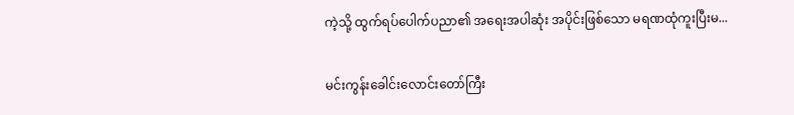ကဲ့သို့ ထွက်ရပ်ပေါက်ပညာ၏ အရေးအပါဆုံး အပိုင်းဖြစ်သော မရဏထုံကူးပြီးမ...

မင်းကွန်းခေါင်းလောင်းတော်ကြီး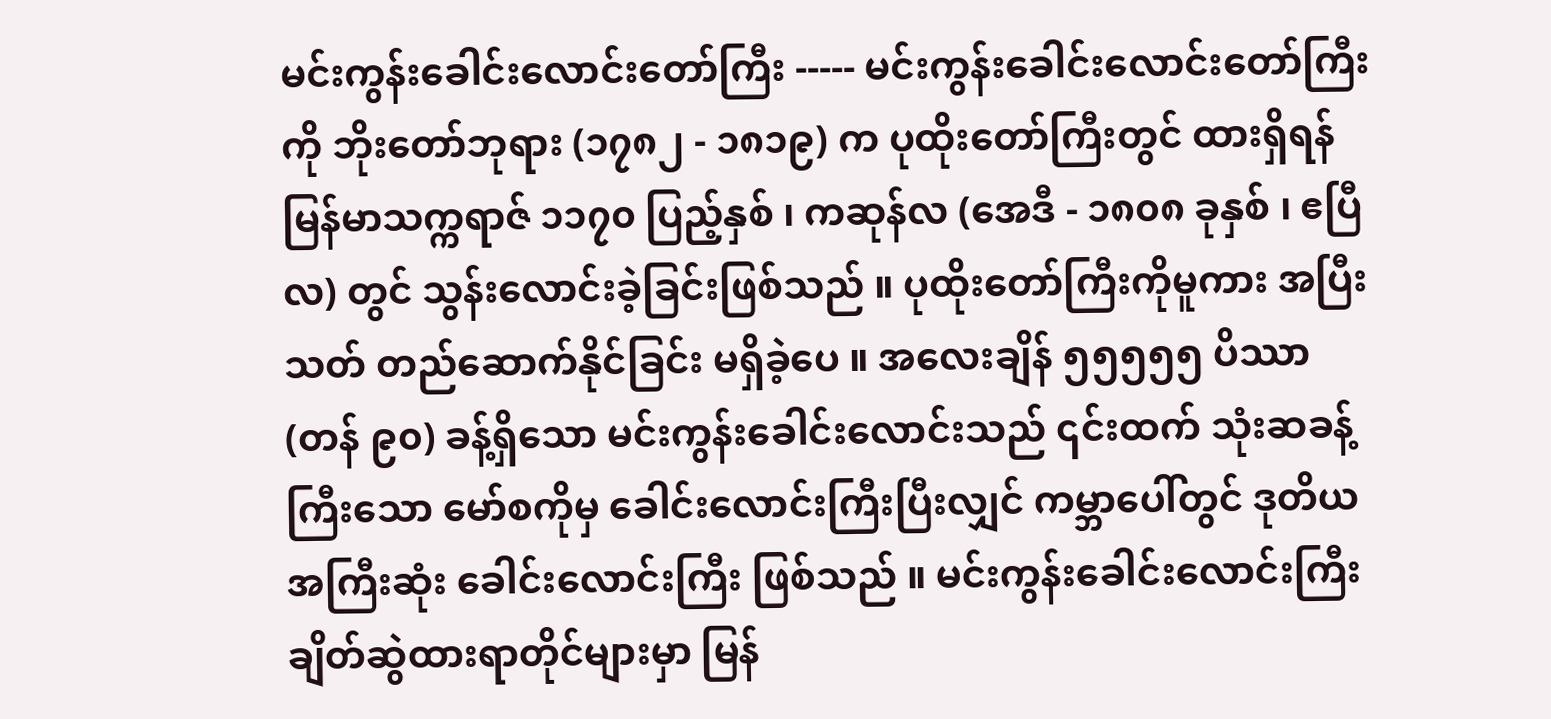မင်းကွန်းခေါင်းလောင်းတော်ကြီး ----- မင်းကွန်းခေါင်းလောင်းတော်ကြီးကို ဘိုးတော်ဘုရား (၁၇၈၂ - ၁၈၁၉) က ပုထိုးတော်ကြီးတွင် ထားရှိရန် မြန်မာသက္ကရာဇ် ၁၁၇၀ ပြည့်နှစ် ၊ ကဆုန်လ (အေဒီ - ၁၈၀၈ ခုနှစ် ၊ ဧပြီလ) တွင် သွန်းလောင်းခဲ့ခြင်းဖြစ်သည် ။ ပုထိုးတော်ကြီးကိုမူကား အပြီးသတ် တည်ဆောက်နိုင်ခြင်း မရှိခဲ့ပေ ။ အလေးချိန် ၅၅၅၅၅ ပိဿာ (တန် ၉၀) ခန့်ရှိသော မင်းကွန်းခေါင်းလောင်းသည် ၎င်းထက် သုံးဆခန့် ကြီးသော မော်စကိုမှ ခေါင်းလောင်းကြီးပြီးလျှင် ကမ္ဘာပေါ်တွင် ဒုတိယအကြီးဆုံး ခေါင်းလောင်းကြီး ဖြစ်သည် ။ မင်းကွန်းခေါင်းလောင်းကြီး ချိတ်ဆွဲထားရာတိုင်များမှာ မြန်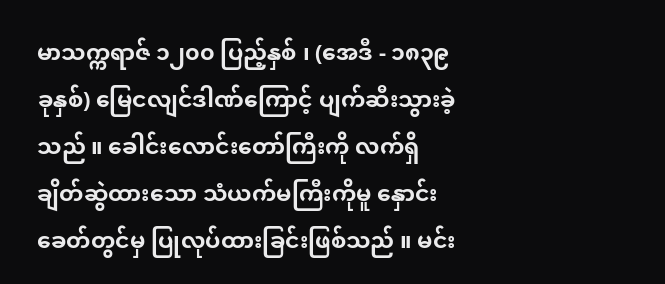မာသက္ကရာဇ် ၁၂၀၀ ပြည့်နှစ် ၊ (အေဒီ - ၁၈၃၉ ခုနှစ်) မြေငလျင်ဒါဏ်ကြောင့် ပျက်ဆီးသွားခဲ့သည် ။ ခေါင်းလောင်းတော်ကြီးကို လက်ရှိ ချိတ်ဆွဲထားသော သံယက်မကြီးကိုမူ နှောင်းခေတ်တွင်မှ ပြုလုပ်ထားခြင်းဖြစ်သည် ။ မင်း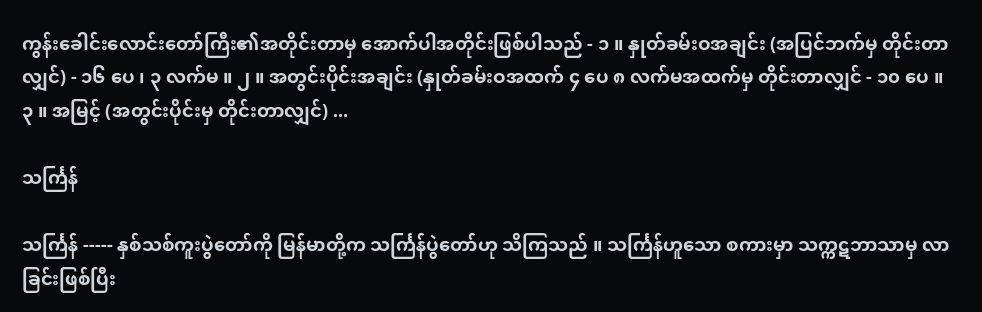ကွန်းခေါင်းလောင်းတော်ကြီး၏အတိုင်းတာမှ အောက်ပါအတိုင်းဖြစ်ပါသည် - ၁ ။ နှုတ်ခမ်းဝအချင်း (အပြင်ဘက်မှ တိုင်းတာလျှင်) - ၁၆ ပေ ၊ ၃ လက်မ ။ ၂ ။ အတွင်းပိုင်းအချင်း (နှုတ်ခမ်းဝအထက် ၄ ပေ ၈ လက်မအထက်မှ တိုင်းတာလျှင် - ၁၀ ပေ ။ ၃ ။ အမြင့် (အတွင်းပိုင်းမှ တိုင်းတာလျှင်) ...

သင်္ကြန်

သင်္ကြန် ----- နှစ်သစ်ကူးပွဲတော်ကို မြန်မာတို့က သင်္ကြန်ပွဲတော်ဟု သိကြသည် ။ သင်္ကြန်ဟူသော စကားမှာ သက္ကဋဘာသာမှ လာခြင်းဖြစ်ပြီး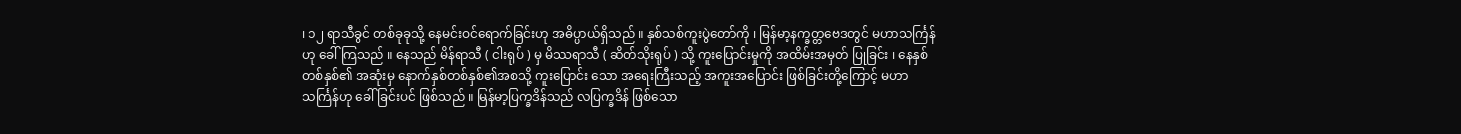၊ ၁၂ ရာသီခွင် တစ်ခုခုသို့ နေမင်းဝင်ရောက်ခြင်းဟု အဓိပ္ပာယ်ရှိသည် ။ နှစ်သစ်ကူးပွဲတော်ကို ၊ မြန်မာ့နက္ခတ္တဗေဒတွင် မဟာသင်္ကြန်ဟု ခေါ်ကြသည် ။ နေသည် မိန်ရာသီ ( ငါးရုပ် ) မှ မိဿရာသီ ( ဆိတ်သိုးရုပ် ) သို့ ကူးပြောင်းမှုကို အထိမ်းအမှတ် ပြုခြင်း ၊ နေနှစ်တစ်နှစ်၏ အဆုံးမှ နောက်နှစ်တစ်နှစ်၏အစသို့ ကူးပြောင်း သော အရေးကြီးသည့် အကူးအပြောင်း ဖြစ်ခြင်းတို့ကြောင့် မဟာသင်္ကြန်ဟု ခေါ်ခြင်းပင် ဖြစ်သည် ။ မြန်မာ့ပြက္ခဒိန်သည် လပြက္ခဒိန် ဖြစ်သော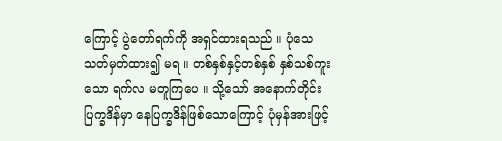ကြောင့် ပွဲတော်ရက်ကို အရှင်ထားရသည် ။ ပုံသေ သတ်မှတ်ထား၍ မရ ။ တစ်နှစ်နှင့်တစ်နှစ် နှစ်သစ်ကူးသော ရက်လ မတူကြပေ ။ သို့သော် အနောက်တိုင်း ပြက္ခဒိန်မှာ နေပြက္ခဒိန်ဖြစ်သောကြောင့် ပုံမှန်အားဖြင့်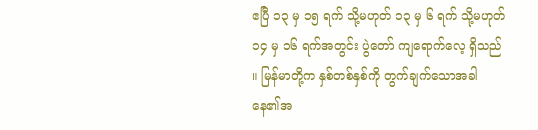ဧပြီ ၁၃ မှ ၁၅ ရက် သို့မဟုတ် ၁၃ မှ ၆ ရက် သို့မဟုတ် ၁၄ မှ ၁၆ ရက်အတွင်း ပွဲတော် ကျရောက်လေ့ ရှိသည် ။ မြန်မာတို့က နှစ်တစ်နှစ်ကို တွက်ချက်သောအခါ နေ၏အ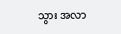သွား အလာ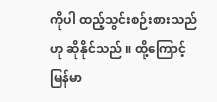ကိုပါ ထည့်သွင်းစဉ်းစားသည်ဟု ဆိုနိုင်သည် ။ ထို့ကြောင့် မြန်မာ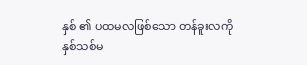နှစ် ၏ ပထမလဖြစ်သော တန်ခူးလကို နှစ်သစ်မ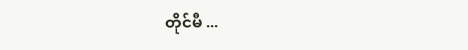တိုင်မီ ...